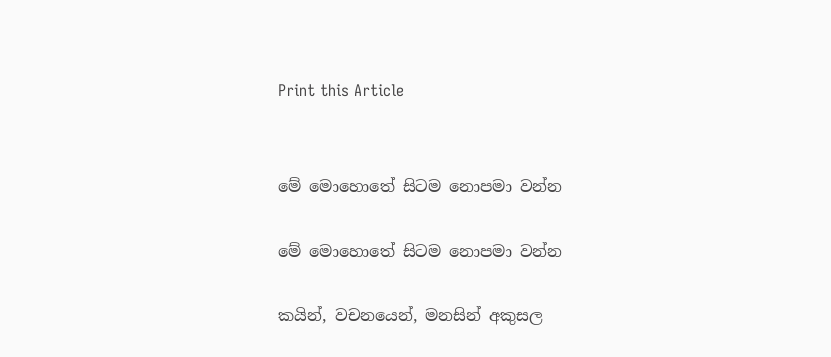Print this Article


මේ මොහොතේ සිටම නොපමා වන්න

මේ මොහොතේ සිටම නොපමා වන්න

කයින්, වචනයෙන්, මනසින් අකුසල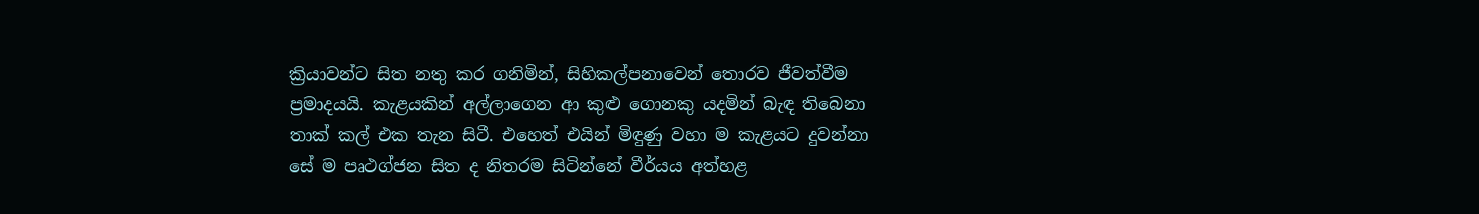ක්‍රියාවන්ට සිත නතු කර ගනිමින්, සිහිකල්පනාවෙන් තොරව ජීවත්වීම ප්‍රමාදයයි. කැළයකින් අල්ලාගෙන ආ කුළු ගොනකු යදමින් බැඳ තිබෙනා තාක් කල් එක තැන සිටී. එහෙත් එයින් මිඳුණු වහා ම කැළයට දුවන්නා සේ ම පෘථග්ජන සිත ද නිතරම සිටින්නේ වීර්යය අත්හළ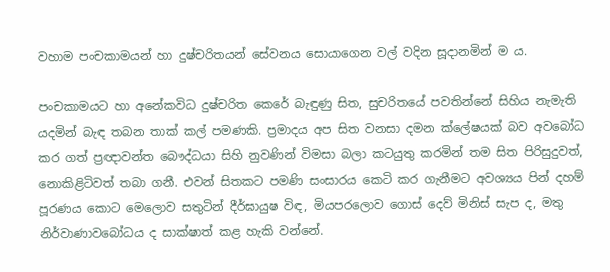වහාම පංචකාමයන් හා දුෂ්චරිතයන් සේවනය සොයාගෙන වල් වදින සූදානමින් ම ය.

පංචකාමයට හා අනේකවිධ දුෂ්චරිත කෙරේ බැඳුණු සිත, සුචරිතයේ පවතින්නේ සිහිය නැමැති යදමින් බැඳ තබන තාක් කල් පමණකි. ප්‍රමාදය අප සිත වනසා දමන ක්ලේෂයක් බව අවබෝධ කර ගත් ප්‍රඥාවන්ත බෞද්ධයා සිහි නුවණින් විමසා බලා කටයුතු කරමින් තම සිත පිරිසුදුවත්, නොකිළිටිවත් තබා ගනී. එවන් සිතකට පමණි සංසාරය කෙටි කර ගැනීමට අවශ්‍යය පින් දහම් පූරණය කොට මෙලොව සතුටින් දීර්ඝායුෂ විඳ, මියපරලොව ගොස් දෙව් මිනිස් සැප ද, මතු නිර්වාණාවබෝධය ද සාක්ෂාත් කළ හැකි වන්නේ.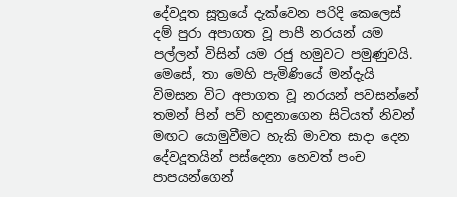දේවදූත සූත්‍රයේ දැක්වෙන පරිදි කෙලෙස් දම් පුරා අපාගත වූ පාපී නරයන් යම පල්ලන් විසින් යම රජු හමුවට පමුණුවයි. මෙසේ, තා මෙහි පැමිණියේ මන්දැයි විමසන විට අපාගත වූ නරයන් පවසන්නේ තමන් පින් පව් හඳුනාගෙන සිටියත් නිවන් මඟට යොමුවීමට හැකි මාවත සාදා දෙන දේවදූතයින් පස්දෙනා හෙවත් පංච පාපයන්ගෙන්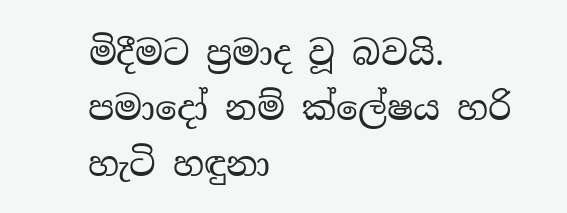මිදීමට ප්‍රමාද වූ බවයි. පමාදෝ නම් ක්ලේෂය හරි හැටි හඳුනා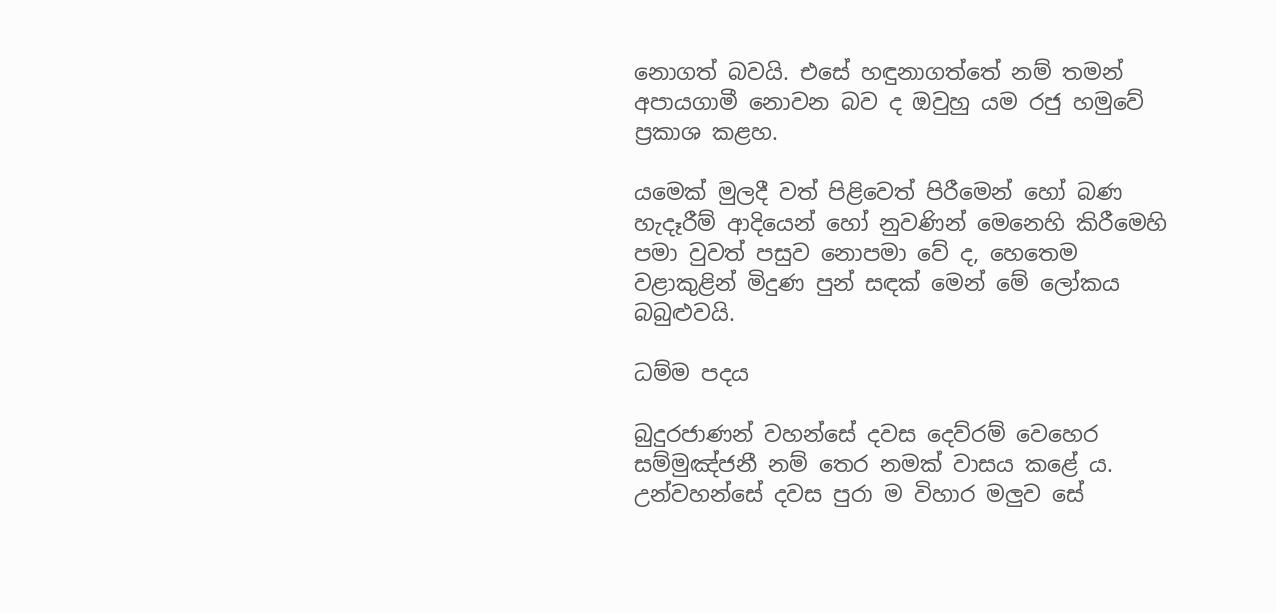නොගත් බවයි. එසේ හඳුනාගත්තේ නම් තමන් අපායගාමී නොවන බව ද ඔවුහු යම රජු හමුවේ ප්‍රකාශ කළහ.

යමෙක් මුලදී වත් පිළිවෙත් පිරීමෙන් හෝ බණ හැදෑරීම් ආදියෙන් හෝ නුවණින් මෙනෙහි කිරීමෙහි පමා වුවත් පසුව නොපමා වේ ද, හෙතෙම වළාකුළින් මිදුණ පුන් සඳක් මෙන් මේ ලෝකය බබුළුවයි.

ධම්ම පදය

බුදුරජාණන් වහන්සේ දවස දෙව්රම් වෙහෙර සම්මුඤ්ජනී නම් තෙර නමක් වාසය කළේ ය. උන්වහන්සේ දවස පුරා ම විහාර මලුව සේ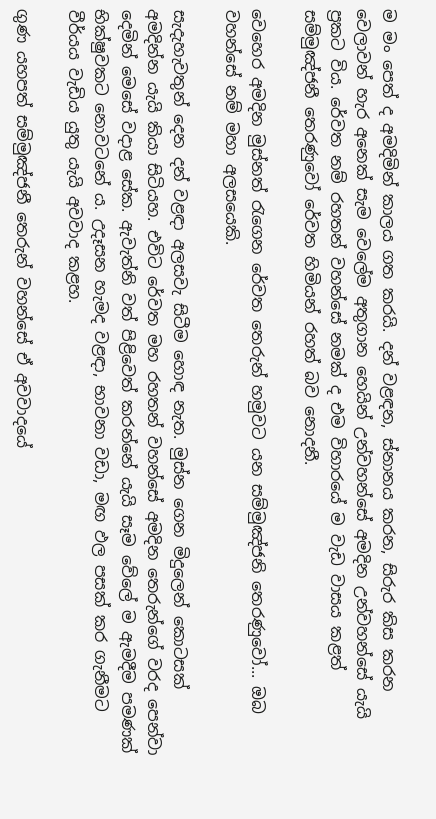ම මං පෙත් ද අමදිමින් කාලය ගත කරයි. දන් වළඳන, ස්නානය කරන, සිරුර කිස කරන වෙලාවන් හැර අනෙක් සැම වෙලේම අතුගාන හෙයින් උන්වහන්සේ අමදින උන්වහන්සේ යැයි ප්‍රකට විය. රේවත නම් රහතන් වහන්සේ නමක් ද එම විහාරයේ ම වැඩ වාසය කළත් සම්මුඤ්ජනී තෙරණුවෝ රේවත හිමියන් රහත් බව නොදනී.

වෙහෙර අමදින මුස්නත් රැගෙන රේවත තෙරුන් හමුවට යන සම්මුඤ්ජනි තෙරණුවෝ... ඔබ වහන්සේ නම් මහා අලසයෙකි.

සැදැහැවතුන් දෙන දන් වළඳා අලසවැ සිටීම හොඳ නැත. මුස්න ගෙන මිදුලෙන් කොටසක් අමදින්න යැයි කියා සිටියහ. එවිට රේවත මහ රහතන් වහන්සේ අමදින තෙරුන්ගේ වරද පෙන්වා දෙමින් මෙසේ වදාළ සේක. ඇවැත්නි වත් පිළිවෙත් කරන්නේ යැයි සෑම වේලේ ම ඇමදීම පමණක් භික්ෂුවකට නොවටනේ ය. උදෑසන හැමද වළඳා, භාවනා වඩා, මඟ ඵල පසක් කර ගැනීමට වීර්යය වැඩිය යුතු යැයි අවවාද කළහ.

ගුණ යහපත් සම්මුඤ්ජනී තෙරුන් වහන්සේ ඒ අවවාදයේ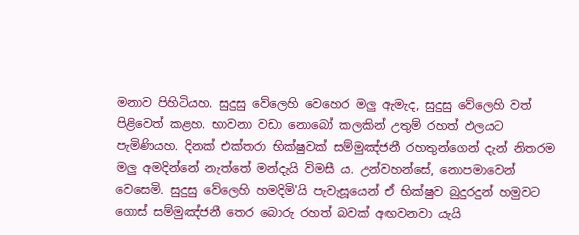මනාව පිහිටියහ. සුදුසු වේලෙහි වෙහෙර මලු ඇමැද, සුදුසු වේලෙහි වත් පිළිවෙත් කළහ. භාවනා වඩා නොබෝ කලකින් උතුම් රහත් ඵලයට පැමිණියහ. දිනක් එක්තරා භික්ෂුවක් සම්මුඤ්ජනී රහතුන්ගෙන් දැන් නිතරම මලු අමදින්නේ නැත්තේ මන්දැයි විමසී ය. උන්වහන්සේ, නොපමාවෙන් වෙසෙමි. සුදුසු වේලෙහි හමදිමි'යි පැවැසූයෙන් ඒ භික්ෂුව බුදුරදුන් හමුවට ගොස් සම්මුඤ්ජනී තෙර බොරු රහත් බවක් අඟවනවා යැයි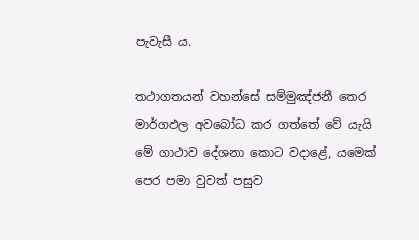පැවැසී ය.

තථාගතයන් වහන්සේ සම්මුඤ්ජනී තෙර මාර්ගඵල අවබෝධ කර ගත්තේ වේ යැයි මේ ගාථාව දේශනා කොට වදාළේ, යමෙක් පෙර පමා වුවත් පසුව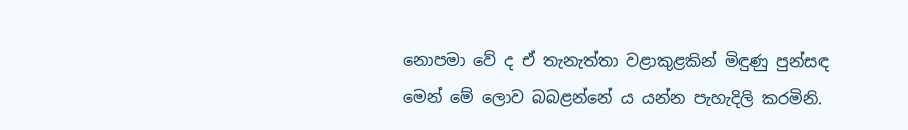නොපමා වේ ද ඒ තැනැත්තා වළාකුළකින් මිඳුණු පුන්සඳ මෙන් මේ ලොව බබළන්නේ ය යන්න පැහැදිලි කරමිනි.